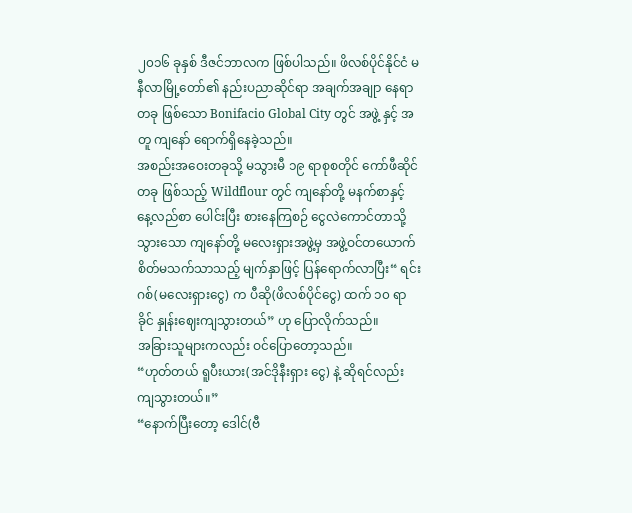၂၀၁၆ ခုနှစ် ဒီဇင်ဘာလက ဖြစ်ပါသည်။ ဖိလစ်ပိုင်နိုင်ငံ မနီလာမြို့တော်၏ နည်းပညာဆိုင်ရာ အချက်အချုာ နေရာတခု ဖြစ်သော Bonifacio Global City တွင် အဖွဲ့ နှင့် အတူ ကျနော် ရောက်ရှိနေခဲ့သည်။
အစည်းအဝေးတခုသို့ မသွားမီ ၁၉ ရာစုစတိုင် ကော်ဖီဆိုင်တခု ဖြစ်သည့် Wildflour တွင် ကျနော်တို့ မနက်စာနှင့် နေ့လည်စာ ပေါင်းပြီး စားနေကြစဉ် ငွေလဲကောင်တာသို့သွားသော ကျနော်တို့ မလေးရှားအဖွဲ့မှ အဖွဲ့ဝင်တယောက် စိတ်မသက်သာသည့် မျက်နှာဖြင့် ပြန်ရောက်လာပြီး“ ရင်းဂစ်(မလေးရှားငွေ) က ပီဆို(ဖိလစ်ပိုင်ငွေ) ထက် ၁၀ ရာခိုင် နှုန်းဈေးကျသွားတယ်” ဟု ပြောလိုက်သည်။
အခြားသူများကလည်း ဝင်ပြောတော့သည်။
“ဟုတ်တယ် ရူပီးယား(အင်ဒိုနီးရှား ငွေ) နဲ့ ဆိုရင်လည်း ကျသွားတယ်။”
“နောက်ပြီးတော့ ဒေါင်(ဗီ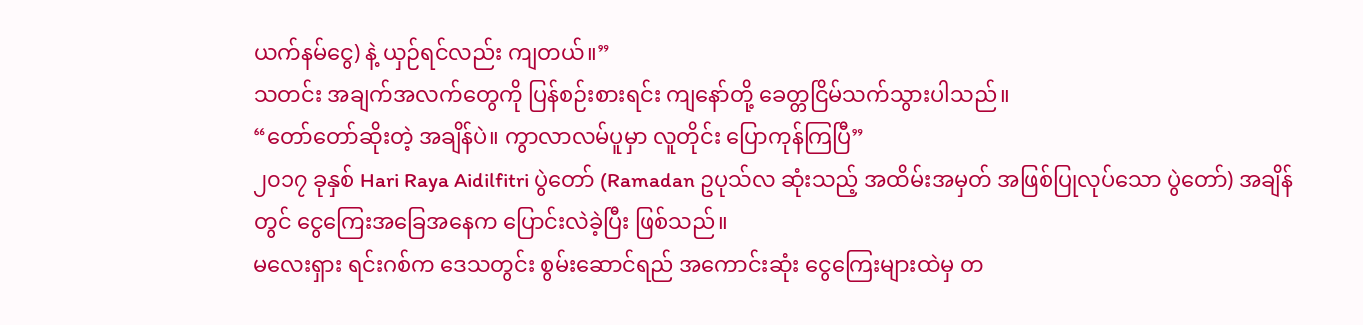ယက်နမ်ငွေ) နဲ့ ယှဉ်ရင်လည်း ကျတယ်။”
သတင်း အချက်အလက်တွေကို ပြန်စဉ်းစားရင်း ကျနော်တို့ ခေတ္တငြိမ်သက်သွားပါသည်။
“တော်တော်ဆိုးတဲ့ အချိန်ပဲ။ ကွာလာလမ်ပူမှာ လူတိုင်း ပြောကုန်ကြပြီ”
၂၀၁၇ ခုနှစ် Hari Raya Aidilfitri ပွဲတော် (Ramadan ဥပုသ်လ ဆုံးသည့် အထိမ်းအမှတ် အဖြစ်ပြုလုပ်သော ပွဲတော်) အချိန်တွင် ငွေကြေးအခြေအနေက ပြောင်းလဲခဲ့ပြီး ဖြစ်သည်။
မလေးရှား ရင်းဂစ်က ဒေသတွင်း စွမ်းဆောင်ရည် အကောင်းဆုံး ငွေကြေးများထဲမှ တ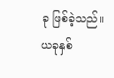ခု ဖြစ်ခဲ့သည်။ ယခုနှစ်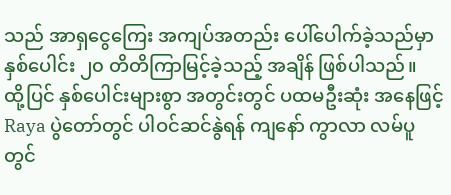သည် အာရှငွေကြေး အကျပ်အတည်း ပေါ်ပေါက်ခဲ့သည်မှာ နှစ်ပေါင်း ၂၀ တိတိကြာမြင့်ခဲ့သည့် အချိန် ဖြစ်ပါသည်။
ထို့ပြင် နှစ်ပေါင်းများစွာ အတွင်းတွင် ပထမဦးဆုံး အနေဖြင့် Raya ပွဲတော်တွင် ပါဝင်ဆင်နွဲရန် ကျနော် ကွာလာ လမ်ပူတွင်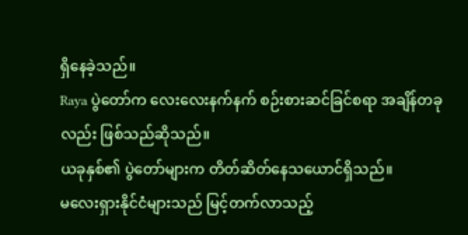ရှိနေခဲ့သည်။
Raya ပွဲတော်က လေးလေးနက်နက် စဉ်းစားဆင်ခြင်စရာ အချိန်တခုလည်း ဖြစ်သည်ဆိုသည်။
ယခုနှစ်၏ ပွဲတော်များက တိတ်ဆိတ်နေသယောင်ရှိသည်။
မလေးရှားနိုင်ငံများသည် မြင့်တက်လာသည့်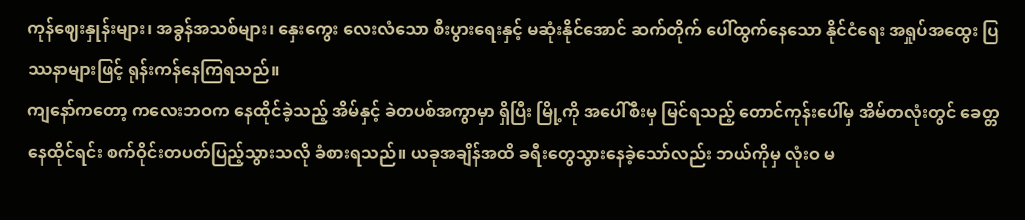ကုန်ဈေးနှုန်းများ၊ အခွန်အသစ်များ၊ နှေးကွေး လေးလံသော စီးပွားရေးနှင့် မဆုံးနိုင်အောင် ဆက်တိုက် ပေါ်ထွက်နေသော နိုင်ငံရေး အရှုပ်အထွေး ပြဿနာများဖြင့် ရုန်းကန်နေကြရသည်။
ကျနော်ကတော့ ကလေးဘဝက နေထိုင်ခဲ့သည့် အိမ်နှင့် ခဲတပစ်အကွာမှာ ရှိပြီး မြို့ကို အပေါ်စီးမှ မြင်ရသည့် တောင်ကုန်းပေါ်မှ အိမ်တလုံးတွင် ခေတ္တနေထိုင်ရင်း စက်ဝိုင်းတပတ်ပြည့်သွားသလို ခံစားရသည်။ ယခုအချိန်အထိ ခရီးတွေသွားနေခဲ့သော်လည်း ဘယ်ကိုမှ လုံးဝ မ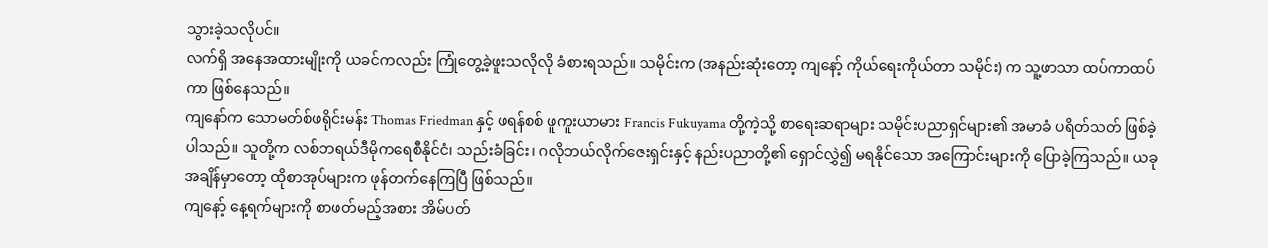သွားခဲ့သလိုပင်။
လက်ရှိ အနေအထားမျိုးကို ယခင်ကလည်း ကြုံတွေ့ခဲ့ဖူးသလိုလို ခံစားရသည်။ သမိုင်းက (အနည်းဆုံးတော့ ကျနော့် ကိုယ်ရေးကိုယ်တာ သမိုင်း) က သူ့ဖာသာ ထပ်ကာထပ်ကာ ဖြစ်နေသည်။
ကျနော်က သောမတ်စ်ဖရိုင်းမန်း Thomas Friedman နှင့် ဖရန်စစ် ဖူကူးယာမား Francis Fukuyama တို့ကဲ့သို့ စာရေးဆရာများ သမိုင်းပညာရှင်များ၏ အမာခံ ပရိတ်သတ် ဖြစ်ခဲ့ပါသည်။ သူတို့က လစ်ဘရယ်ဒီမိုကရေစီနိုင်ငံ၊ သည်းခံခြင်း၊ ဂလိုဘယ်လိုက်ဇေးရှင်းနှင့် နည်းပညာတို့၏ ရှောင်လွှဲ၍ မရနိုင်သော အကြောင်းများကို ပြောခဲ့ကြသည်။ ယခုအချိန်မှာတော့ ထိုစာအုပ်များက ဖုန်တက်နေကြပြီ ဖြစ်သည်။
ကျနော့် နေ့ရက်များကို စာဖတ်မည့်အစား အိမ်ပတ်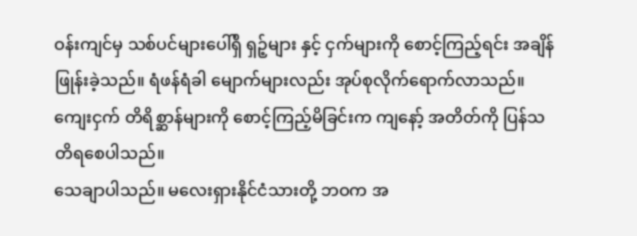ဝန်းကျင်မှ သစ်ပင်များပေါ်ရှိ ရှဉ့်များ နှင့် ငှက်များကို စောင့်ကြည့်ရင်း အချိန်ဖြုန်းခဲ့သည်။ ရံဖန်ရံခါ မျောက်များလည်း အုပ်စုလိုက်ရောက်လာသည်။
ကျေးငှက် တိရိစ္ဆာန်များကို စောင့်ကြည့်မိခြင်းက ကျနော့် အတိတ်ကို ပြန်သတိရစေပါသည်။
သေချာပါသည်။ မလေးရှားနိုင်ငံသားတို့ ဘဝက အ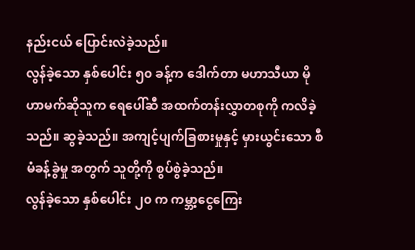နည်းငယ် ပြောင်းလဲခဲ့သည်။
လွန်ခဲ့သော နှစ်ပေါင်း ၅၀ ခန့်က ဒေါက်တာ မဟာသီယာ မိုဟာမက်ဆိုသူက ရေပေါ်ဆီ အထက်တန်းလွှာတစုကို ကလိခဲ့သည်။ ဆွခဲ့သည်။ အကျင့်ပျက်ခြစားမှုနှင့် မှားယွင်းသော စီမံခန့်ခွဲမှု အတွက် သူတို့ကို စွပ်စွဲခဲ့သည်။
လွန်ခဲ့သော နှစ်ပေါင်း ၂၀ က ကမ္ဘာ့ငွေကြေး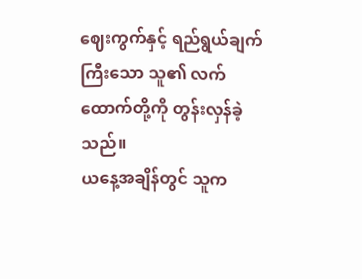ဈေးကွက်နှင့် ရည်ရွယ်ချက်ကြီးသော သူ၏ လက်ထောက်တို့ကို တွန်းလှန်ခဲ့သည်။
ယနေ့အချိန်တွင် သူက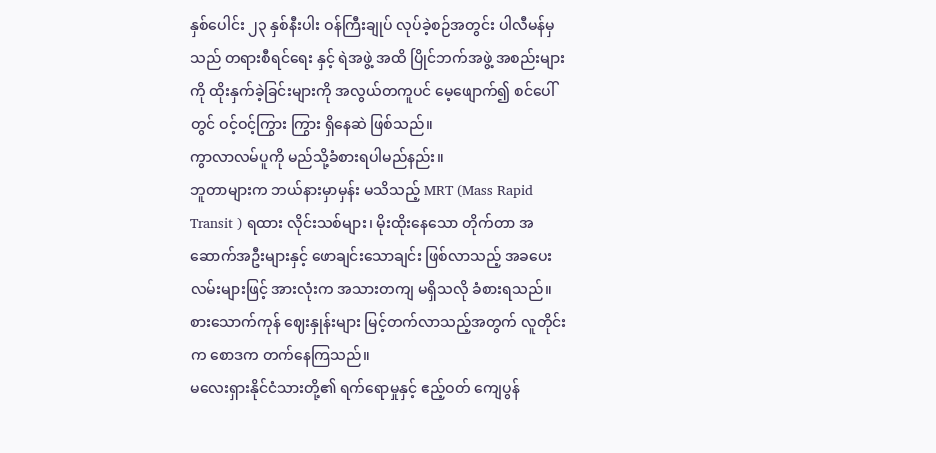နှစ်ပေါင်း ၂၃ နှစ်နီးပါး ဝန်ကြီးချုပ် လုပ်ခဲ့စဉ်အတွင်း ပါလီမန်မှသည် တရားစီရင်ရေး နှင့် ရဲအဖွဲ့ အထိ ပြိုင်ဘက်အဖွဲ့ အစည်းများကို ထိုးနှက်ခဲ့ခြင်းများကို အလွယ်တကူပင် မေ့ဖျောက်၍ စင်ပေါ်တွင် ဝင့်ဝင့်ကြွား ကြွား ရှိနေဆဲ ဖြစ်သည်။
ကွာလာလမ်ပူကို မည်သို့ခံစားရပါမည်နည်း။
ဘူတာများက ဘယ်နားမှာမှန်း မသိသည့် MRT (Mass Rapid Transit ) ရထား လိုင်းသစ်များ၊ မိုးထိုးနေသော တိုက်တာ အဆောက်အဦးများနှင့် ဖောချင်းသောချင်း ဖြစ်လာသည့် အခပေး လမ်းများဖြင့် အားလုံးက အသားတကျ မရှိသလို ခံစားရသည်။ စားသောက်ကုန် ဈေးနှုန်းများ မြင့်တက်လာသည့်အတွက် လူတိုင်းက စောဒက တက်နေကြသည်။
မလေးရှားနိုင်ငံသားတို့၏ ရက်ရောမှုနှင့် ဧည့်ဝတ် ကျေပွန်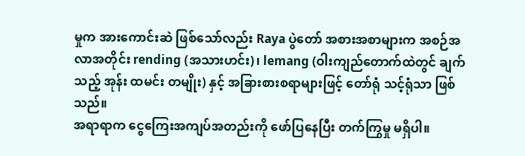မှုက အားကောင်းဆဲ ဖြစ်သော်လည်း Raya ပွဲတော် အစားအစာများက အစဉ်အလာအတိုင်း rending (အသားဟင်း)၊ lemang (ဝါးကျည်တောက်ထဲတွင် ချက်သည့် အုန်း ထမင်း တမျိုး) နှင့် အခြားစားစရာများဖြင့် တော်ရုံ သင့်ရုံသာ ဖြစ်သည်။
အရာရာက ငွေကြေးအကျပ်အတည်းကို ဖော်ပြနေပြီး တက်ကြွမှု မရှိပါ။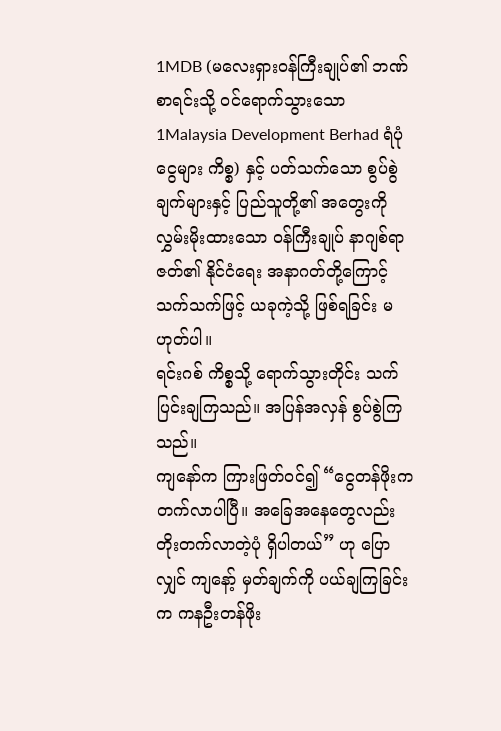1MDB (မလေးရှားဝန်ကြီးချုပ်၏ ဘဏ်စာရင်းသို့ ဝင်ရောက်သွားသော 1Malaysia Development Berhad ရံပုံငွေများ ကိစ္စ) နှင့် ပတ်သက်သော စွပ်စွဲချက်များနှင့် ပြည်သူတို့၏ အတွေးကို လွှမ်းမိုးထားသော ဝန်ကြီးချုပ် နာဂျစ်ရာဇတ်၏ နိုင်ငံရေး အနာဂတ်တို့ကြောင့် သက်သက်ဖြင့် ယခုကဲ့သို့ ဖြစ်ရခြင်း မဟုတ်ပါ။
ရင်းဂစ် ကိစ္စသို့ ရောက်သွားတိုင်း သက်ပြင်းချကြသည်။ အပြန်အလှန် စွပ်စွဲကြသည်။
ကျနော်က ကြားဖြတ်ဝင်၍ “ငွေတန်ဖိုးက တက်လာပါပြီ။ အခြေအနေတွေလည်း တိုးတက်လာတဲ့ပုံ ရှိပါတယ်” ဟု ပြောလျှင် ကျနော့် မှတ်ချက်ကို ပယ်ချကြခြင်းက ကနဦးတန်ဖိုး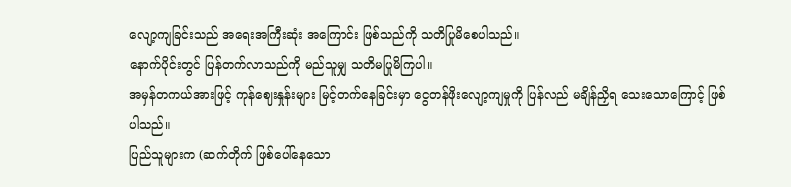လျော့ကျခြင်းသည် အရေးအကြီးဆုံး အကြောင်း ဖြစ်သည်ကို သတိပြုမိစေပါသည်။
နောက်ပိုင်းတွင် ပြန်တက်လာသည်ကို မည်သူမျှ သတိမပြုမိကြပါ။
အမှန်တကယ်အားဖြင့် ကုန်ဈေးနှုန်းများ မြင့်တက်နေခြင်းမှာ ငွေတန်ဖိုးလျော့ကျမှုကို ပြန်လည် မချိန်ညှိရ သေးသောကြောင့် ဖြစ်ပါသည်။
ပြည်သူများက (ဆက်တိုက် ဖြစ်ပေါ်နေသော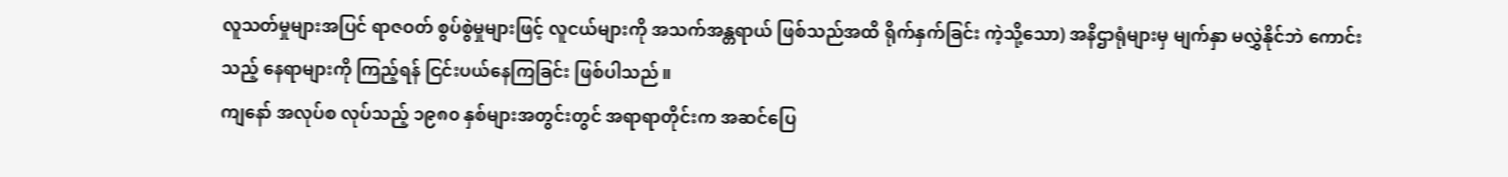လူသတ်မှုများအပြင် ရာဇဝတ် စွပ်စွဲမှုများဖြင့် လူငယ်များကို အသက်အန္တရာယ် ဖြစ်သည်အထိ ရိုက်နှက်ခြင်း ကဲ့သို့သော) အနိဌာရုံများမှ မျက်နှာ မလွှဲနိုင်ဘဲ ကောင်းသည့် နေရာများကို ကြည့်ရန် ငြင်းပယ်နေကြခြင်း ဖြစ်ပါသည်။
ကျနော် အလုပ်စ လုပ်သည့် ၁၉၈၀ နှစ်များအတွင်းတွင် အရာရာတိုင်းက အဆင်ပြေ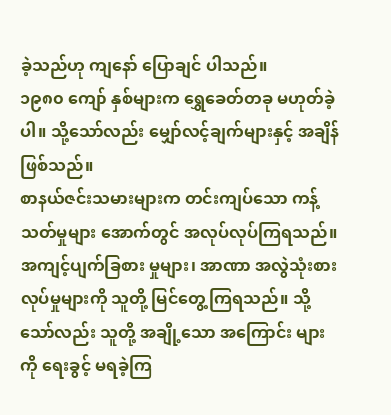ခဲ့သည်ဟု ကျနော် ပြောချင် ပါသည်။
၁၉၈၀ ကျော် နှစ်များက ရွှေခေတ်တခု မဟုတ်ခဲ့ပါ။ သို့သော်လည်း မျှော်လင့်ချက်များနှင့် အချိန်ဖြစ်သည်။
စာနယ်ဇင်းသမားများက တင်းကျပ်သော ကန့်သတ်မှုများ အောက်တွင် အလုပ်လုပ်ကြရသည်။ အကျင့်ပျက်ခြစား မှုများ၊ အာဏာ အလွဲသုံးစားလုပ်မှုများကို သူတို့ မြင်တွေ့ကြရသည်။ သို့သော်လည်း သူတို့ အချို့သော အကြောင်း များကို ရေးခွင့် မရခဲ့ကြ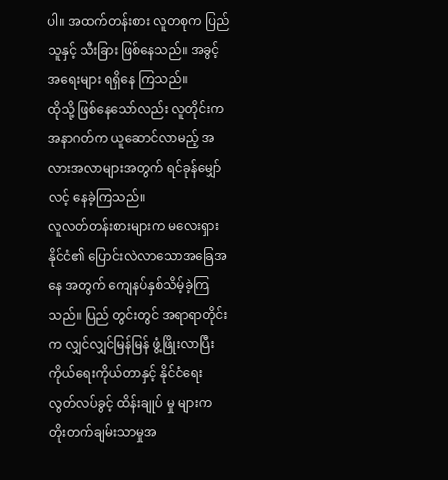ပါ။ အထက်တန်းစား လူတစုက ပြည်သူနှင့် သီးခြား ဖြစ်နေသည်။ အခွင့်အရေးများ ရရှိနေ ကြသည်။
ထိုသို့ ဖြစ်နေသော်လည်း လူတိုင်းက အနာဂတ်က ယူဆောင်လာမည့် အလားအလာများအတွက် ရင်ခုန်မျှော် လင့် နေခဲ့ကြသည်။
လူလတ်တန်းစားများက မလေးရှားနိုင်ငံ၏ ပြောင်းလဲလာသောအခြေအနေ အတွက် ကျေနပ်နှစ်သိမ့်ခဲ့ကြသည်။ ပြည် တွင်းတွင် အရာရာတိုင်းက လျှင်လျှင်မြန်မြန် ဖွံ့ဖြိုးလာပြီး ကိုယ်ရေးကိုယ်တာနှင့် နိုင်ငံရေး လွတ်လပ်ခွင့် ထိန်းချုပ် မှု များက တိုးတက်ချမ်းသာမှုအ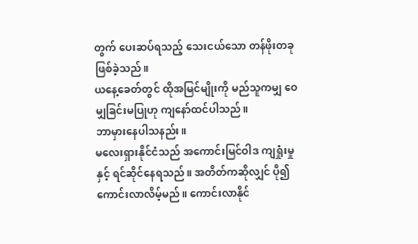တွက် ပေးဆပ်ရသည့် သေးငယ်သော တန်ဖိုးတခုဖြစ်ခဲ့သည်။
ယနေ့ခေတ်တွင် ထိုအမြင်မျိုးကို မည်သူကမျှ ဝေမျှခြင်းမပြုဟု ကျနော်ထင်ပါသည်။
ဘာမှားနေပါသနည်း။
မလေးရှားနိုင်ငံသည် အကောင်းမြင်ဝါဒ ကျရှုံးမှုနှင့် ရင်ဆိုင်နေရသည်။ အတိတ်ကဆိုလျှင် ပို၍ ကောင်းလာလိမ့်မည်။ ကောင်းလာနိုင်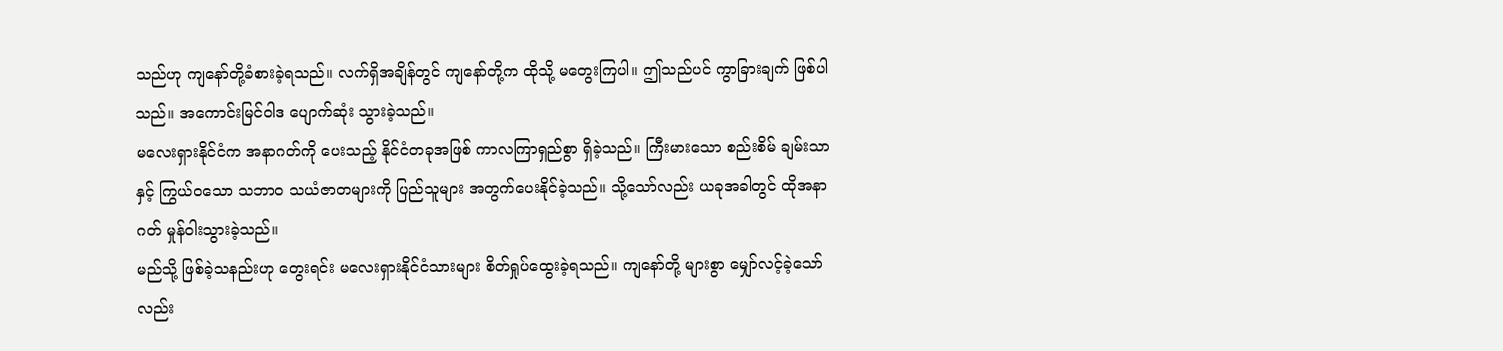သည်ဟု ကျနော်တို့ခံစားခဲ့ရသည်။ လက်ရှိအချိန်တွင် ကျနော်တို့က ထိုသို့ မတွေးကြပါ။ ဤသည်ပင် ကွာခြားချက် ဖြစ်ပါသည်။ အကောင်းမြင်ဝါဒ ပျောက်ဆုံး သွားခဲ့သည်။
မလေးရှားနိုင်ငံက အနာဂတ်ကို ပေးသည့် နိုင်ငံတခုအဖြစ် ကာလကြာရှည်စွာ ရှိခဲ့သည်။ ကြီးမားသော စည်းစိမ် ချမ်းသာနှင့် ကြွယ်ဝသော သဘာဝ သယံဇာတများကို ပြည်သူများ အတွက်ပေးနိုင်ခဲ့သည်။ သို့သော်လည်း ယခုအခါတွင် ထိုအနာဂတ် မှုန်ဝါးသွားခဲ့သည်။
မည်သို့ ဖြစ်ခဲ့သနည်းဟု တွေးရင်း မလေးရှားနိုင်ငံသားများ စိတ်ရှုပ်ထွေးခဲ့ရသည်။ ကျနော်တို့ များစွာ မျှော်လင့်ခဲ့သော်လည်း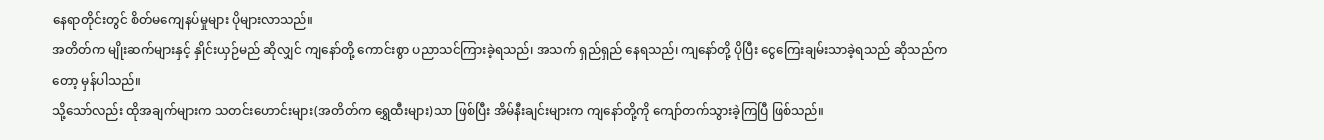နေရာတိုင်းတွင် စိတ်မကျေနပ်မှုများ ပိုများလာသည်။
အတိတ်က မျိုးဆက်များနှင့် နှိုင်းယှဉ်မည် ဆိုလျှင် ကျနော်တို့ ကောင်းစွာ ပညာသင်ကြားခဲ့ရသည်၊ အသက် ရှည်ရှည် နေရသည်၊ ကျနော်တို့ ပိုပြီး ငွေကြေးချမ်းသာခဲ့ရသည် ဆိုသည်ကတော့ မှန်ပါသည်။
သို့သော်လည်း ထိုအချက်များက သတင်းဟောင်းများ(အတိတ်က ရွှေထီးများ)သာ ဖြစ်ပြီး အိမ်နီးချင်းများက ကျနော်တို့ကို ကျော်တက်သွားခဲ့ကြပြီ ဖြစ်သည်။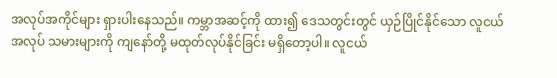အလုပ်အကိုင်များ ရှားပါးနေသည်။ ကမ္ဘာအဆင့်ကို ထား၍ ဒေသတွင်းတွင် ယှဉ်ပြိုင်နိုင်သော လူငယ် အလုပ် သမားများကို ကျနော်တို့ မထုတ်လုပ်နိုင်ခြင်း မရှိတော့ပါ။ လူငယ်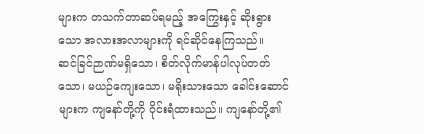များက တသက်တာဆပ်ရမည့် အကြွေးနှင့် ဆိုးရွားသော အလားအလာများကို ရင်ဆိုင်နေကြသည်။
ဆင်ခြင်ဉာဏ်မရှိသော၊ စိတ်လိုက်မာန်ပါလုပ်တတ်သော၊ မယဉ်ကျေးသော၊ မရိုးသားသော ခေါင်းဆောင်များက ကျနော်တို့ကို ဝိုင်းရံထားသည်။ ကျနော်တို့၏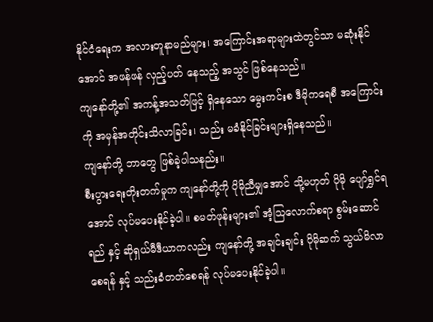နိုင်ငံရေးက အလားတူနာမည်များ၊ အကြောင်းအရာများထဲတွင်သာ မဆုံးနိုင်အောင် အဖန်ဖန် လှည့်ပတ် နေသည့် အသွင် ဖြစ်နေသည်။
ကျနော်တို့၏ အကန့်အသတ်ဖြင့် ရှိနေသော မွေးကင်းစ ဒီမိုကရေစီ အကြောင်းကို အမှန်အတိုင်းသိလာခြင်း၊ သည်း မခံနိုင်ခြင်းများရှိနေသည်။
ကျနော်တို့ ဘာတွေ ဖြစ်ခဲ့ပါသနည်း။
စီးပွားရေးတိုးတက်မှုက ကျနော်တို့ကို ပိုမိုညီမျှအောင် သို့မဟုတ် ပိုမို ပျော်ရွှင်ရအောင် လုပ်မပေးနိုင်ခဲ့ပါ။ စမတ်ဖုန်းများ၏ အံ့သြလောက်စရာ စွမ်းဆောင်ရည် နှင့် ဆိုရှယ်မီဒီယာကလည်း ကျနော်တို့ အချင်းချင်း ပိုမိုဆက် သွယ်မိလာစေရန် နှင့် သည်းခံတတ်စေရန် လုပ်မပေးနိုင်ခဲ့ပါ။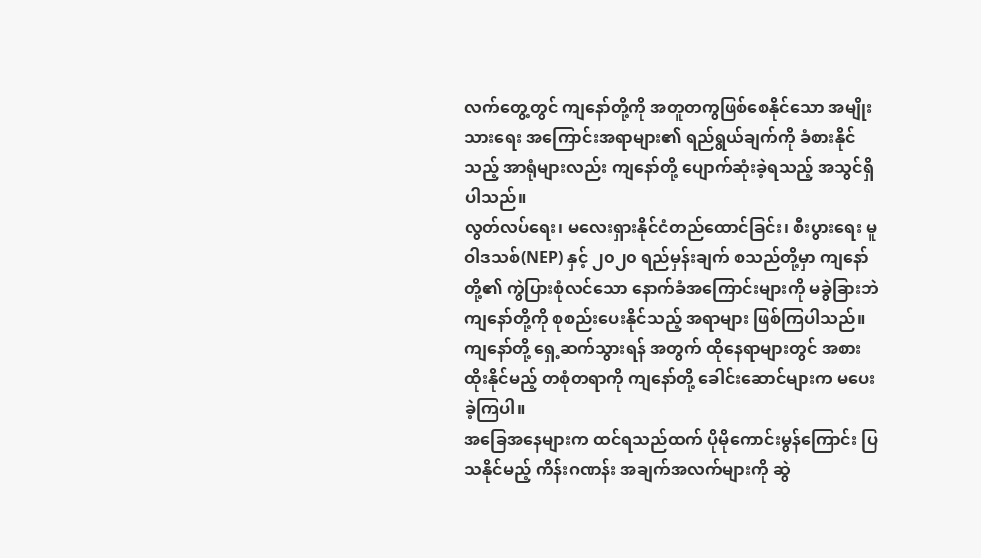လက်တွေ့တွင် ကျနော်တို့ကို အတူတကွဖြစ်စေနိုင်သော အမျိုးသားရေး အကြောင်းအရာများ၏ ရည်ရွယ်ချက်ကို ခံစားနိုင်သည့် အာရုံများလည်း ကျနော်တို့ ပျောက်ဆုံးခဲ့ရသည့် အသွင်ရှိပါသည်။
လွတ်လပ်ရေး၊ မလေးရှားနိုင်ငံတည်ထောင်ခြင်း၊ စီးပွားရေး မူဝါဒသစ်(NEP) နှင့် ၂၀၂၀ ရည်မှန်းချက် စသည်တို့မှာ ကျနော်တို့၏ ကွဲပြားစုံလင်သော နောက်ခံအကြောင်းများကို မခွဲခြားဘဲ ကျနော်တို့ကို စုစည်းပေးနိုင်သည့် အရာများ ဖြစ်ကြပါသည်။ ကျနော်တို့ ရှေ့ဆက်သွားရန် အတွက် ထိုနေရာများတွင် အစားထိုးနိုင်မည့် တစုံတရာကို ကျနော်တို့ ခေါင်းဆောင်များက မပေးခဲ့ကြပါ။
အခြေအနေများက ထင်ရသည်ထက် ပိုမိုကောင်းမွန်ကြောင်း ပြသနိုင်မည့် ကိန်းဂဏန်း အချက်အလက်များကို ဆွဲ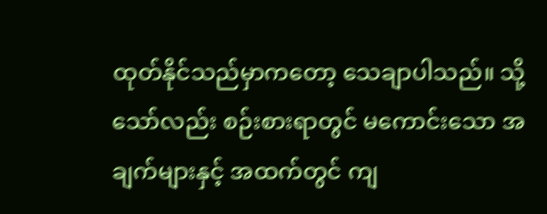ထုတ်နိုင်သည်မှာကတော့ သေချာပါသည်။ သို့သော်လည်း စဉ်းစားရာတွင် မကောင်းသော အချက်များနှင့် အထက်တွင် ကျ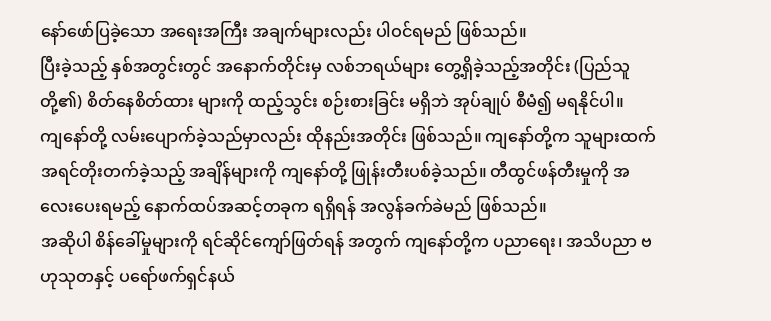နော်ဖော်ပြခဲ့သော အရေးအကြီး အချက်များလည်း ပါဝင်ရမည် ဖြစ်သည်။
ပြီးခဲ့သည့် နှစ်အတွင်းတွင် အနောက်တိုင်းမှ လစ်ဘရယ်များ တွေ့ရှိခဲ့သည့်အတိုင်း (ပြည်သူတို့၏) စိတ်နေစိတ်ထား များကို ထည့်သွင်း စဉ်းစားခြင်း မရှိဘဲ အုပ်ချုပ် စီမံ၍ မရနိုင်ပါ။
ကျနော်တို့ လမ်းပျောက်ခဲ့သည်မှာလည်း ထိုနည်းအတိုင်း ဖြစ်သည်။ ကျနော်တို့က သူများထက် အရင်တိုးတက်ခဲ့သည့် အချိန်များကို ကျနော်တို့ ဖြုန်းတီးပစ်ခဲ့သည်။ တီထွင်ဖန်တီးမှုကို အလေးပေးရမည့် နောက်ထပ်အဆင့်တခုက ရရှိရန် အလွန်ခက်ခဲမည် ဖြစ်သည်။
အဆိုပါ စိန်ခေါ်မှုများကို ရင်ဆိုင်ကျော်ဖြတ်ရန် အတွက် ကျနော်တို့က ပညာရေး၊ အသိပညာ ဗဟုသုတနှင့် ပရော်ဖက်ရှင်နယ်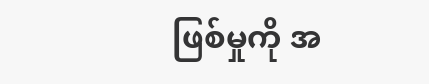ဖြစ်မှုကို အ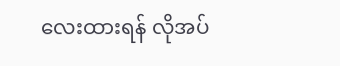လေးထားရန် လိုအပ်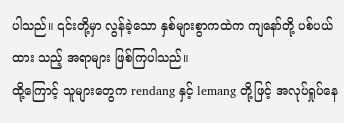ပါသည်။ ၎င်းတို့မှာ လွန်ခဲ့သော နှစ်များစွာကထဲက ကျနော်တို့ ပစ်ပယ်ထား သည့် အရာများ ဖြစ်ကြပါသည်။
ထို့ကြောင့် သူများတွေက rendang နှင့် lemang တို့ဖြင့် အလုပ်ရှုပ်နေ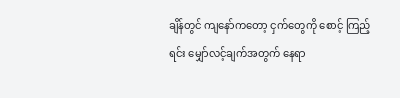ချိန်တွင် ကျနော်ကတော့ ငှက်တွေကို စောင့် ကြည့်ရင်း မျှော်လင့်ချက်အတွက် နေရာ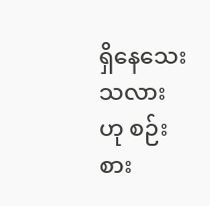ရှိနေသေးသလားဟု စဉ်းစား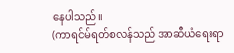နေပါသည်။
(ကာရင်မ်ရတ်စလန်သည် အာဆီယံရေးရာ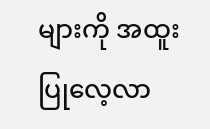များကို အထူးပြုလေ့လာ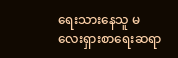ရေးသားနေသူ မလေးရှားစာရေးဆရာ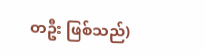တဦး ဖြစ်သည်)